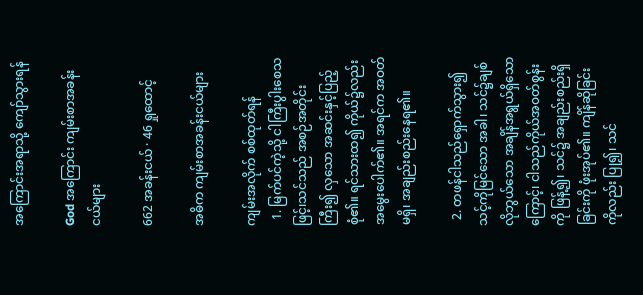အကြောင်းအရာသို့ ကျော်သွားရန်

God အကြောင်း ကျမ်းစာအခန်းငယ်များ

662 အခန်းငယ် · 46 ရှုထောင့်

အဓိက ကျမ်းစာအခန်းငယ်များ

ကျမ်းအလိုက် စစ်ထုတ်ရန်
  1. မြက်ပင်ကဲ့သို့ ငါကြီးပွါးစေသဖြင့်၊သင်သည် အစဉ်အတိုင်း ကြီး၍ လှသော အဆင်းနှင့်ပြည့်စုံ၏။ ရင်သားထ၍ ကိုယ်၌လည်းအမွေးပေါက်၏။ အရင်က အဝတ်မရှိ၊ အချည်းစည်းနေရ၏။

  2. တဖန်ငါသည်ရှောက်သွား၍ သင့်ကိုမြင်သော အခါ၊ သင်၌ချစ်လိုဘွယ်သော အချိန်အရွယ်ရှိသော ကြောင့်၊ ငါသည်ကိုယ်အဝတ်စွန်းကို ဖြန့်၍၊ သင်၌ အချည်းစည်းရှိခြင်းကို ဖုံးအုပ်၏။ ကျိန်ဆိုခြင်းကိုလည်း ပြု၍၊ သင်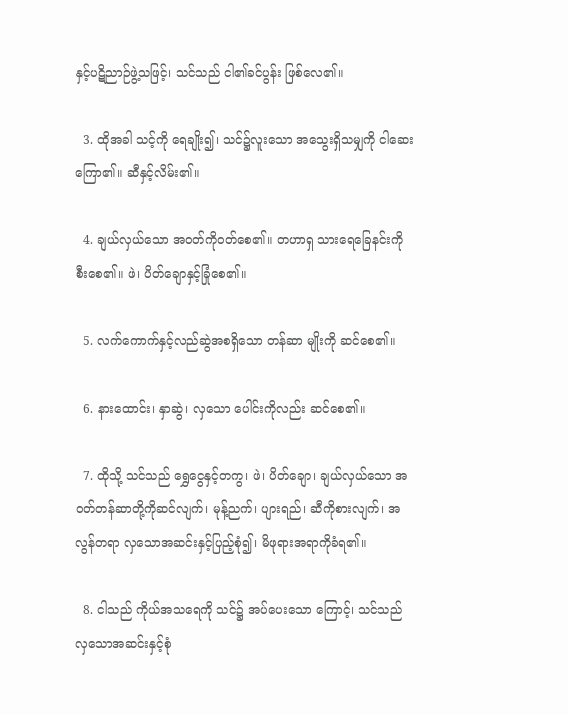နှင့်ပဋိညာဉ်ဖွဲ့သဖြင့်၊ သင်သည် ငါ၏ခင်ပွန်း ဖြစ်လေ၏။

  3. ထိုအခါ သင့်ကို ရေချိုး၍၊ သင်၌လူးသော အသွေးရှိသမျှကို ငါဆေးကြော၏။ ဆီနှင့်လိမ်း၏။

  4. ချယ်လှယ်သော အဝတ်ကိုဝတ်စေ၏။ တဟာရှ သားရေခြေနင်းကို စီးစေ၏။ ဖဲ၊ ပိတ်ချောနှင့်ခြုံစေ၏။

  5. လက်ကောက်နှင့်လည်ဆွဲအစရှိသော တန်ဆာ မျိုးကို ဆင်စေ၏။

  6. နားထောင်း၊ နှာဆွဲ၊ လှသော ပေါင်းကိုလည်း ဆင်စေ၏။

  7. ထိုသို့ သင်သည် ရွှေငွေနှင့်တကွ၊ ဖဲ၊ ပိတ်ချော၊ ချယ်လှယ်သော အဝတ်တန်ဆာတို့ကိုဆင်လျက်၊ မုန့်ညက်၊ ပျားရည်၊ ဆီကိုစားလျက်၊ အလွန်တရာ လှသောအဆင်းနှင့်ပြည့်စုံ၍၊ မိဖုရားအရာကိုခံရ၏။

  8. ငါသည် ကိုယ်အသရေကို သင်၌ အပ်ပေးသော ကြောင့်၊ သင်သည် လှသောအဆင်းနှင့်စုံ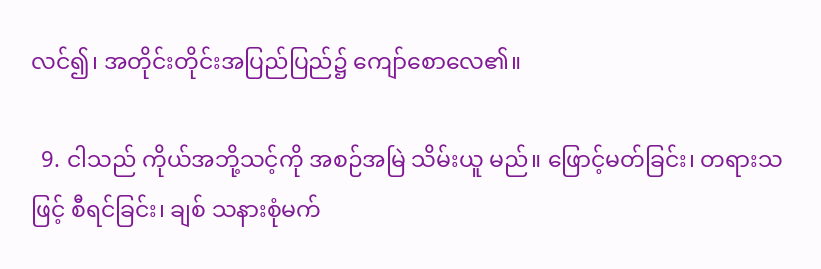လင်၍၊ အတိုင်းတိုင်းအပြည်ပြည်၌ ကျော်စောလေ၏။

  9. ငါသည် ကိုယ်အဘို့သင့်ကို အစဉ်အမြဲ သိမ်းယူ မည်။ ဖြောင့်မတ်ခြင်း၊ တရားသဖြင့် စီရင်ခြင်း၊ ချစ် သနားစုံမက်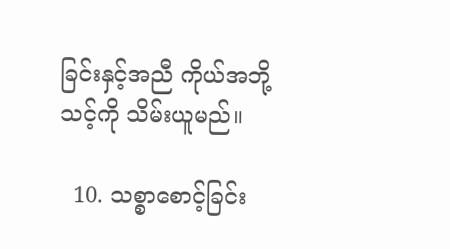ခြင်းနှင့်အညီ ကိုယ်အဘို့သင့်ကို သိမ်းယူမည်။

  10. သစ္စာစောင့်ခြင်း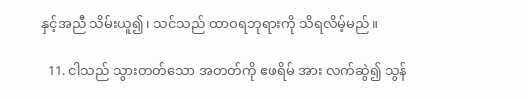နှင့်အညီ သိမ်းယူ၍၊ သင်သည် ထာဝရဘုရားကို သိရလိမ့်မည်။

  11. ငါသည် သွားတတ်သော အတတ်ကို ဧဖရိမ် အား လက်ဆွဲ၍ သွန်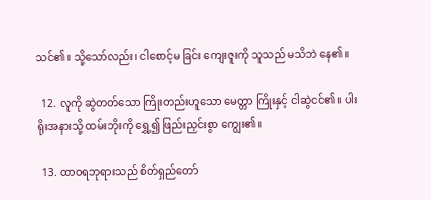သင်၏။ သို့သော်လည်း၊ ငါစောင့်မ ခြင်း ကျေးဇူးကို သူသည် မသိဘဲ နေ၏။

  12. လူကို ဆွဲတတ်သော ကြိုးတည်းဟူသော မေတ္တာ ကြိုးနှင့် ငါဆွဲငင်၏။ ပါးရိုးအနားသို့ ထမ်းဘိုးကို ရွှေ့၍ ဖြည်းညှင်းစွာ ကျွေး၏။

  13. ထာဝရဘုရားသည် စိတ်ရှည်တော်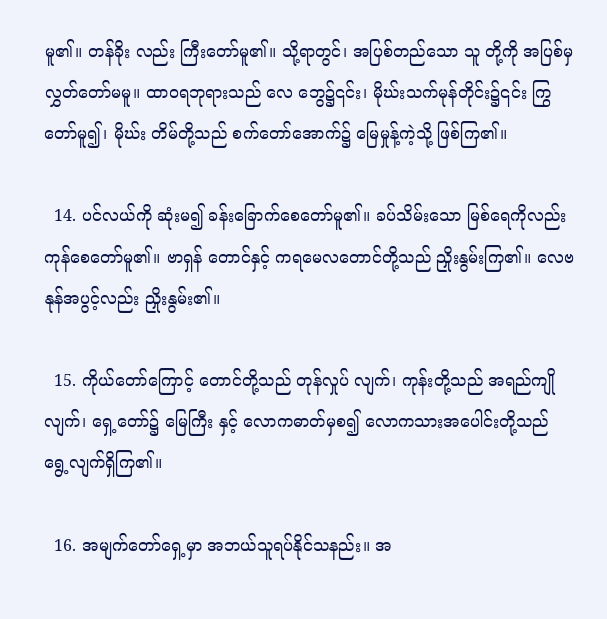မူ၏။ တန်ခိုး လည်း ကြီးတော်မူ၏။ သို့ရာတွင်၊ အပြစ်တည်သော သူ တို့ကို အပြစ်မှ လွှတ်တော်မမူ။ ထာဝရဘုရားသည် လေ ဘွေ၌၎င်း၊ မိုဃ်းသက်မုန်တိုင်း၌၎င်း ကြွတော်မူ၍၊ မိုဃ်း တိမ်တို့သည် စက်တော်အောက်၌ မြေမှုန့်ကဲ့သို့ ဖြစ်ကြ၏။

  14. ပင်လယ်ကို ဆုံးမ၍ ခန်းခြောက်စေတော်မူ၏။ ခပ်သိမ်းသော မြစ်ရေကိုလည်း ကုန်စေတော်မူ၏။ ဗာရှန် တောင်နှင့် ကရမေလတောင်တို့သည် ညှိုးနွမ်းကြ၏။ လေဗနုန်အပွင့်လည်း ညှိုးနွမ်း၏။

  15. ကိုယ်တော်ကြောင့် တောင်တို့သည် တုန်လှုပ် လျက်၊ ကုန်းတို့သည် အရည်ကျိုလျက်၊ ရှေ့တော်၌ မြေကြီး နှင့် လောကဓာတ်မှစ၍ လောကသားအပေါင်းတို့သည် ရွေ့လျက်ရှိကြ၏။

  16. အမျက်တော်ရှေ့မှာ အဘယ်သူရပ်နိုင်သနည်း။ အ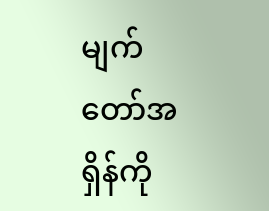မျက်တော်အရှိန်ကို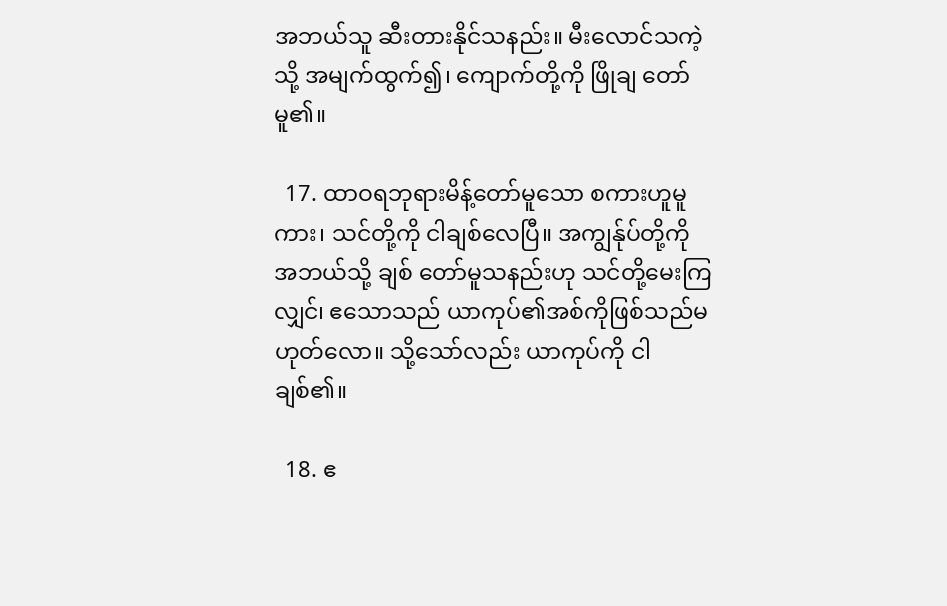အဘယ်သူ ဆီးတားနိုင်သနည်း။ မီးလောင်သကဲ့သို့ အမျက်ထွက်၍၊ ကျောက်တို့ကို ဖြိုချ တော်မူ၏။

  17. ထာဝရဘုရားမိန့်တော်မူသော စကားဟူမူကား၊ သင်တို့ကို ငါချစ်လေပြီ။ အကျွန်ုပ်တို့ကို အဘယ်သို့ ချစ် တော်မူသနည်းဟု သင်တို့မေးကြလျှင်၊ ဧသောသည် ယာကုပ်၏အစ်ကိုဖြစ်သည်မဟုတ်လော။ သို့သော်လည်း ယာကုပ်ကို ငါချစ်၏။

  18. ဧ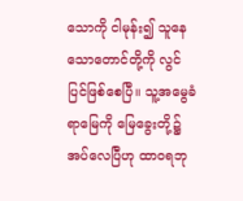သောကို ငါမုန်း၍ သူနေသောတောင်တို့ကို လွင်ပြင်ဖြစ်စေပြီ။ သူ့အမွေခံရာမြေကို မြေခွေးတို့၌ အပ်လေပြီဟု ထာဝရဘု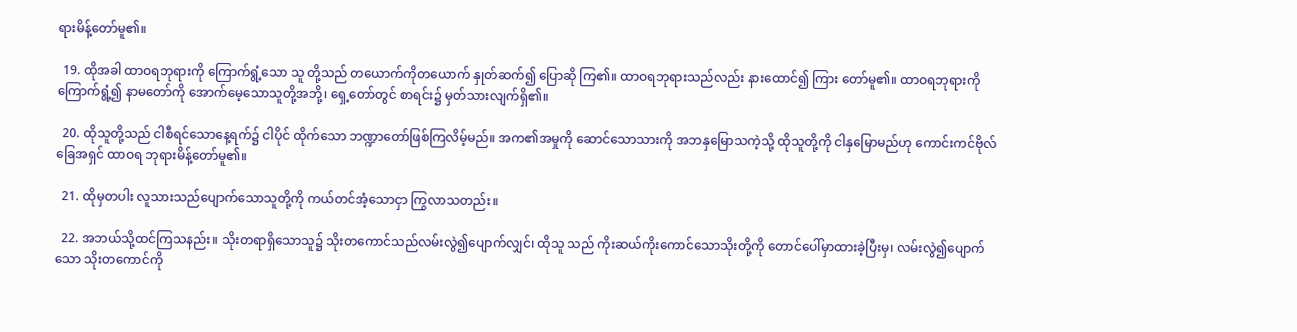ရားမိန့်တော်မူ၏။

  19. ထိုအခါ ထာဝရဘုရားကို ကြောက်ရွံ့သော သူ တို့သည် တယောက်ကိုတယောက် နှုတ်ဆက်၍ ပြောဆို ကြ၏။ ထာဝရဘုရားသည်လည်း နားထောင်၍ ကြား တော်မူ၏။ ထာဝရဘုရားကို ကြောက်ရွံ့၍ နာမတော်ကို အောက်မေ့သောသူတို့အဘို့၊ ရှေ့တော်တွင် စာရင်း၌ မှတ်သားလျက်ရှိ၏။

  20. ထိုသူတို့သည် ငါစီရင်သောနေ့ရက်၌ ငါပိုင် ထိုက်သော ဘဏ္ဍာတော်ဖြစ်ကြလိမ့်မည်။ အက၏အမှုကို ဆောင်သောသားကို အဘနှမြောသကဲ့သို့ ထိုသူတို့ကို ငါနှမြောမည်ဟု ကောင်းကင်ဗိုလ်ခြေအရှင် ထာဝရ ဘုရားမိန့်တော်မူ၏။

  21. ထိုမှတပါး လူသားသည်ပျောက်သောသူတို့ကို ကယ်တင်အံ့သောငှာ ကြွလာသတည်း။

  22. အဘယ်သို့ထင်ကြသနည်း။ သိုးတရာရှိသောသူ၌ သိုးတကောင်သည်လမ်းလွဲ၍ပျောက်လျှင်၊ ထိုသူ သည် ကိုးဆယ်ကိုးကောင်သောသိုးတို့ကို တောင်ပေါ်မှာထားခဲ့ပြီးမှ၊ လမ်းလွဲ၍ပျောက်သော သိုးတကောင်ကို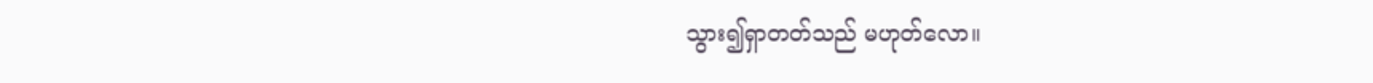သွား၍ရှာတတ်သည် မဟုတ်လော။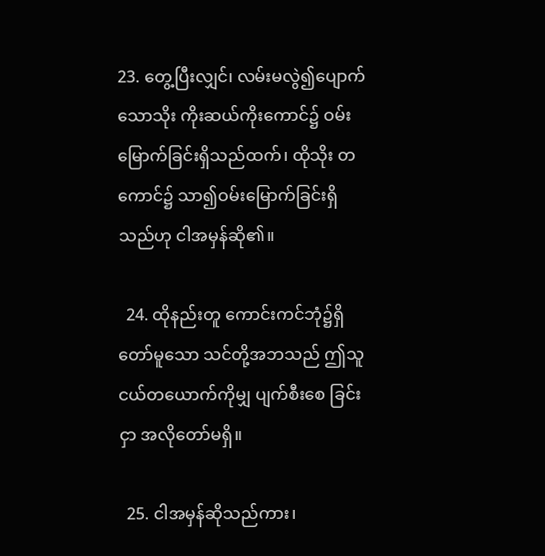23. တွေ့ပြီးလျှင်၊ လမ်းမလွဲ၍ပျောက်သောသိုး ကိုးဆယ်ကိုးကောင်၌ ဝမ်းမြောက်ခြင်းရှိသည်ထက်၊ ထိုသိုး တကောင်၌ သာ၍ဝမ်းမြောက်ခြင်းရှိသည်ဟု ငါအမှန်ဆို၏။

  24. ထိုနည်းတူ ကောင်းကင်ဘုံ၌ရှိတော်မူသော သင်တို့အဘသည် ဤသူငယ်တယောက်ကိုမျှ ပျက်စီးစေ ခြင်းငှာ အလိုတော်မရှိ။

  25. ငါအမှန်ဆိုသည်ကား၊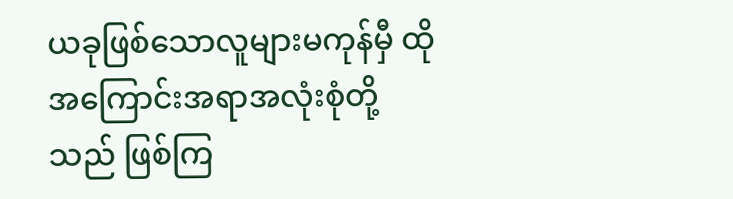ယခုဖြစ်သောလူများမကုန်မှီ ထိုအကြောင်းအရာအလုံးစုံတို့သည် ဖြစ်ကြ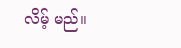လိမ့် မည်။